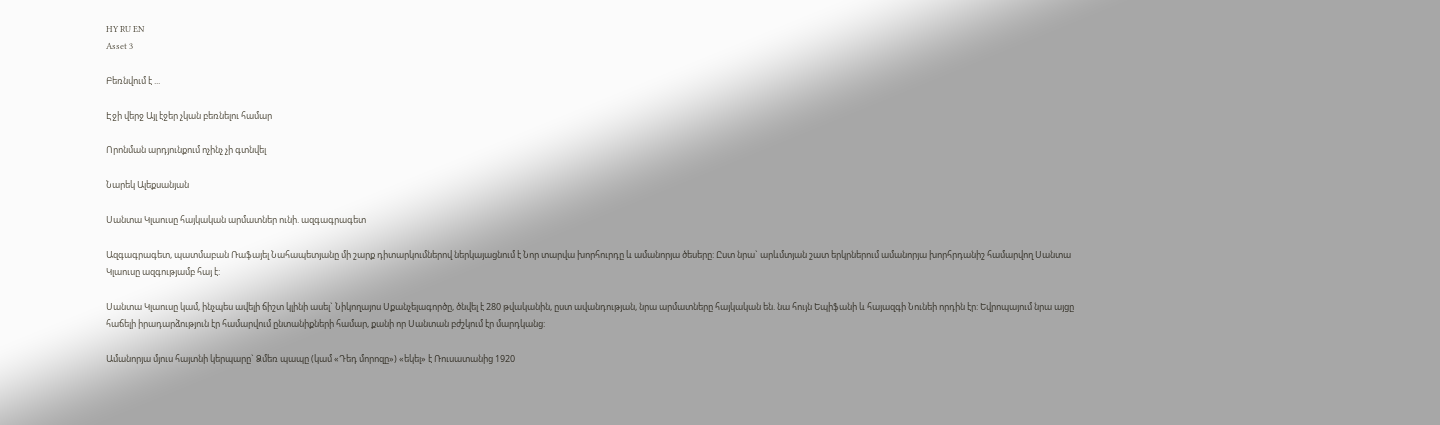HY RU EN
Asset 3

Բեռնվում է ...

Էջի վերջ Այլ էջեր չկան բեռնելու համար

Որոնման արդյունքում ոչինչ չի գտնվել

Նարեկ Ալեքսանյան

Սանտա Կլաուսը հայկական արմատներ ունի. ազգագրագետ

Ազգագրագետ, պատմաբան Ռաֆայել Նահապետյանը մի շարք դիտարկումներով ներկայացնում է Նոր տարվա խորհուրդը և ամանորյա ծեսերը: Ըստ նրա` արևմտյան շատ երկրներում ամանորյա խորհրդանիշ համարվող Սանտա Կլաուսը ազգությամբ հայ է:

Սանտա Կլաուսը կամ, ինչպես ավելի ճիշտ կլինի ասել` Նիկողայոս Սքանչելագործը, ծնվել է 280 թվականին, ըստ ավանդության, նրա արմատները հայկական են. նա հույն Եպիֆանի և հայազգի Նունեի որդին էր: Եվրոպայում նրա այցը հաճելի իրադարձություն էր համարվում ընտանիքների համար, քանի որ Սանտան բժշկում էր մարդկանց:

Ամանորյա մյուս հայտնի կերպարը` Ձմեռ պապը (կամ «Դեդ մորոզը») «եկել» է Ռուսատանից 1920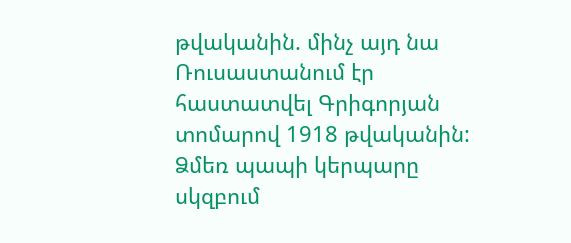թվականին. մինչ այդ նա Ռուսաստանում էր հաստատվել Գրիգորյան տոմարով 1918 թվականին: Ձմեռ պապի կերպարը սկզբում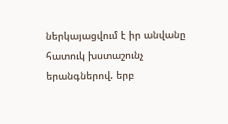ներկայացվում է իր անվանը հատուկ խստաշունչ երանգներով. երբ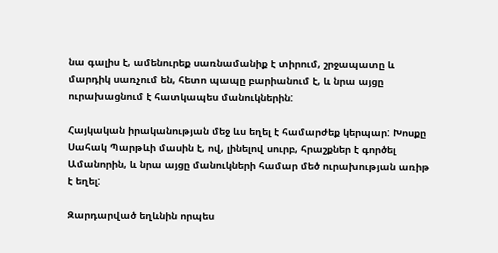նա գալիս է, ամենուրեք սառնամանիք է տիրում, շրջապատը և մարդիկ սառչում են, հետո պապը բարիանում է, և նրա այցը ուրախացնում է հատկապես մանուկներին:

Հայկական իրականության մեջ ևս եղել է համարժեք կերպար: Խոսքը Սահակ Պարթևի մասին է, ով, լինելով սուրբ, հրաշքներ է գործել Ամանորին, և նրա այցը մանուկների համար մեծ ուրախության առիթ է եղել:

Զարդարված եղևնին որպես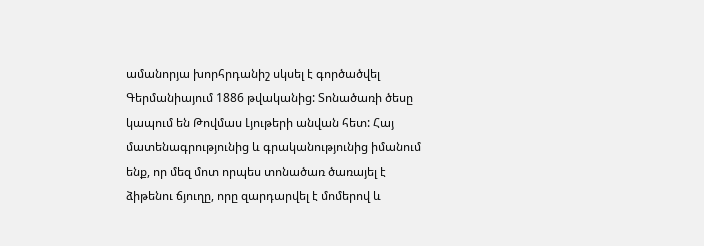ամանորյա խորհրդանիշ սկսել է գործածվել Գերմանիայում 1886 թվականից: Տոնածառի ծեսը կապում են Թովմաս Լյութերի անվան հետ: Հայ մատենագրությունից և գրականությունից իմանում ենք, որ մեզ մոտ որպես տոնածառ ծառայել է ձիթենու ճյուղը, որը զարդարվել է մոմերով և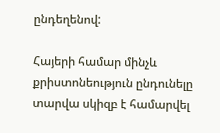ընդեղենով:

Հայերի համար մինչև քրիստոնեություն ընդունելը տարվա սկիզբ է համարվել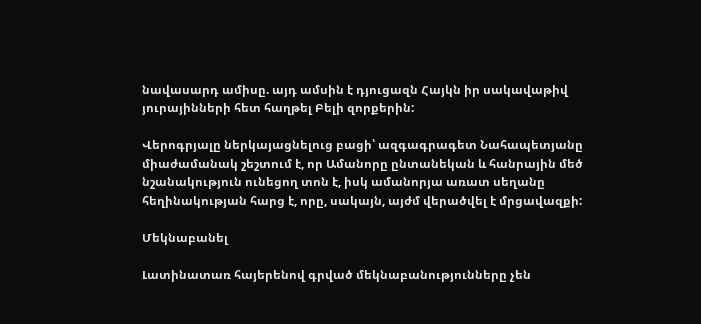նավասարդ ամիսը. այդ ամսին է դյուցազն Հայկն իր սակավաթիվ յուրայինների հետ հաղթել Բելի զորքերին:

Վերոգրյալը ներկայացնելուց բացի՝ ազգագրագետ Նահապետյանը միաժամանակ շեշտում է, որ Ամանորը ընտանեկան և հանրային մեծ նշանակություն ունեցող տոն է, իսկ ամանորյա առատ սեղանը հեղինակության հարց է, որը, սակայն, այժմ վերածվել է մրցավազքի:

Մեկնաբանել

Լատինատառ հայերենով գրված մեկնաբանությունները չեն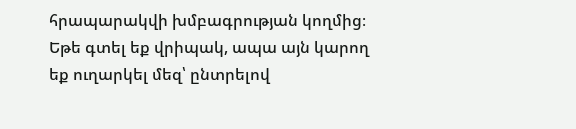հրապարակվի խմբագրության կողմից։
Եթե գտել եք վրիպակ, ապա այն կարող եք ուղարկել մեզ՝ ընտրելով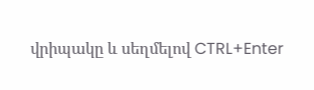վրիպակը և սեղմելով CTRL+Enter